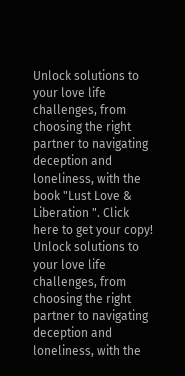Unlock solutions to your love life challenges, from choosing the right partner to navigating deception and loneliness, with the book "Lust Love & Liberation ". Click here to get your copy!
Unlock solutions to your love life challenges, from choosing the right partner to navigating deception and loneliness, with the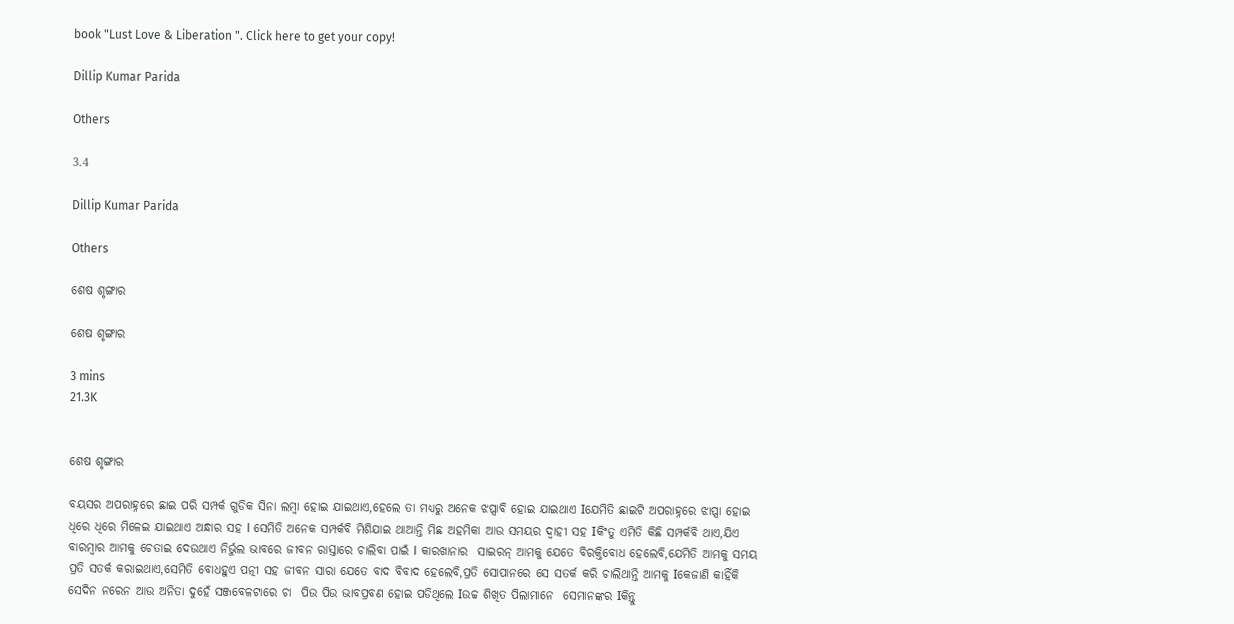book "Lust Love & Liberation ". Click here to get your copy!

Dillip Kumar Parida

Others

3.4

Dillip Kumar Parida

Others

ଶେଷ ଶୃଙ୍ଗାର

ଶେଷ ଶୃଙ୍ଗାର

3 mins
21.3K


ଶେଷ ଶୃଙ୍ଗାର

ବୟସର ଅପରାହ୍ନରେ ଛାଇ ପରି ସମ୍ପର୍କ ଗୁଡିକ ସିନା ଲମ୍ବା ହୋଇ ଯାଇଥାଏ,ହେଲେ ତା ମଧ୍ୟରୁ ଅନେକ ଝପ୍ସାବି ହୋଇ ଯାଇଥାଏ Iଯେମିତି ଛାଇଟି ଅପରାହ୍ନରେ ଝାପ୍ସା ହୋଇ ଧିରେ ଧିରେ ମିଳେଇ ଯାଇଥାଏ ଅନ୍ଧାର ସହ I ସେମିତି ଅନେକ ସମ୍ପର୍କବି ମିଶିଯାଇ ଥାଆନ୍ତି ମିଛ ଅହମିକା ଆଉ ସମୟର ଦ୍ୱାହୀ ସହ Iକିଂତୁ ଏମିତି କିଛି ସମ୍ପର୍କବି ଥାଏ,ଯିଏ ବାରମ୍ବାର ଆମକୁ ଚେତାଇ ଦେଉଥାଏ ନିର୍ଭୁଲ ଭାବରେ ଜୀବନ ରାସ୍ତାରେ ଚାଲିବା ପାଇଁ I କାରଖାନାର  ସାଇରନ୍‍ ଆମକୁ ଯେତେ ବିରକ୍ତିବୋଧ ହେଲେବି,ଯେମିତି ଆମକୁ ସମୟ ପ୍ରତି ସତର୍କ କରାଇଥାଏ,ସେମିତି ବୋଧହୁଏ ପତ୍ନୀ ସହ ଜୀବନ ସାରା ଯେତେ ବାଦ ବିବାଦ ହେଲେବି,ପ୍ରତି ସୋପାନରେ ସେ ସତର୍କ କରି ଚାଲିଥାନ୍ତି ଆମକୁ Iକେଜାଣି କାହିଁକି ସେଦିନ ନରେନ ଆଉ ଅନିତା ଦୁହେଁ ସଞ୍ଜବେଳଟାରେ ଚା  ପିଉ ପିଉ ଭାବପ୍ରବଣ ହୋଇ ପଡିଥିଲେ Iଉଚ୍ଚ ଶିଖିତ ପିଲାମାନେ  ସେମାନଙ୍କର Iକିନ୍ତୁ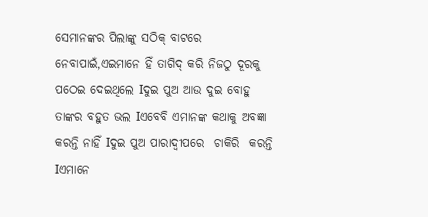ସେମାନଙ୍କର ପିଲାଙ୍କୁ ସଠିକ୍‍ ବାଟରେ ନେବାପାଇଁ,ଏଇମାନେ ହିଁ ତାଗିଦ୍‍ କରି ନିଜଠୁ ଦୂରକୁ ପଠେଇ ଦେଇଥିଲେ Iଦୁଇ ପୁଅ ଆଉ ଦୁଇ ବୋହୁ ତାଙ୍କର ବହୁତ ଭଲ Iଏବେବି ଏମାନଙ୍କ କଥାକୁ ଅବଜ୍ଞା କରନ୍ତି ନାହିଁ Iଦୁଇ ପୁଅ ପାରାଦ୍ୱୀପରେ  ଚାକିରି  କରନ୍ତି Iଏମାନେ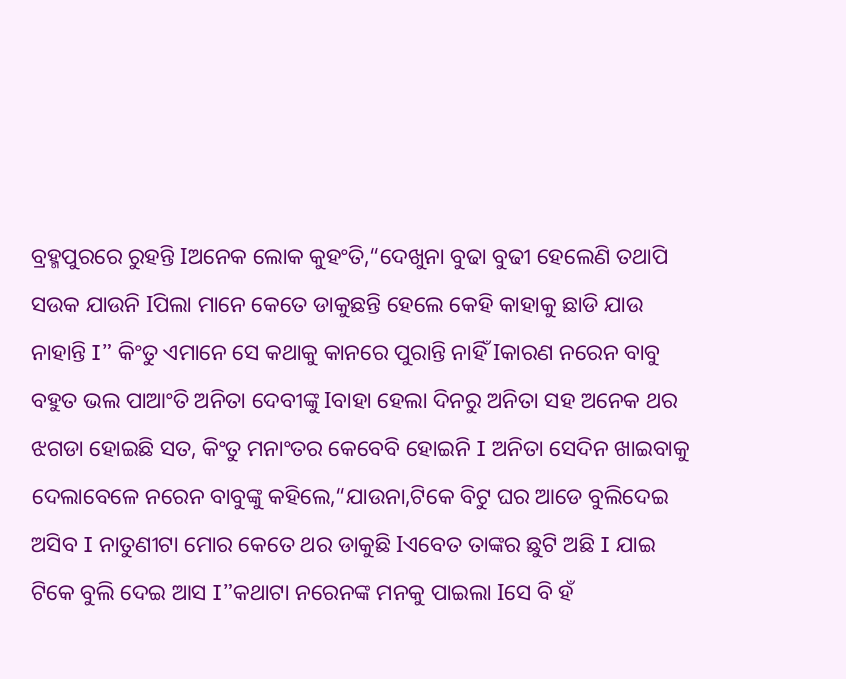ବ୍ରହ୍ମପୁରରେ ରୁହନ୍ତି Iଅନେକ ଲୋକ କୁହଂତି,“ଦେଖୁନା ବୁଢା ବୁଢୀ ହେଲେଣି ତଥାପି ସଉକ ଯାଉନି Iପିଲା ମାନେ କେତେ ଡାକୁଛନ୍ତି ହେଲେ କେହି କାହାକୁ ଛାଡି ଯାଉ ନାହାନ୍ତି I” କିଂତୁ ଏମାନେ ସେ କଥାକୁ କାନରେ ପୁରାନ୍ତି ନାହିଁ Iକାରଣ ନରେନ ବାବୁ ବହୁତ ଭଲ ପାଆଂତି ଅନିତା ଦେବୀଙ୍କୁ Iବାହା ହେଲା ଦିନରୁ ଅନିତା ସହ ଅନେକ ଥର ଝଗଡା ହୋଇଛି ସତ, କିଂତୁ ମନାଂତର କେବେବି ହୋଇନି I ଅନିତା ସେଦିନ ଖାଇବାକୁ ଦେଲାବେଳେ ନରେନ ବାବୁଙ୍କୁ କହିଲେ,“ଯାଉନା,ଟିକେ ବିଟୁ ଘର ଆଡେ ବୁଲିଦେଇ ଅସିବ I ନାତୁଣୀଟା ମୋର କେତେ ଥର ଡାକୁଛି Iଏବେତ ତାଙ୍କର ଛୁଟି ଅଛି I ଯାଇ ଟିକେ ବୁଲି ଦେଇ ଆସ I”କଥାଟା ନରେନଙ୍କ ମନକୁ ପାଇଲା Iସେ ବି ହଁ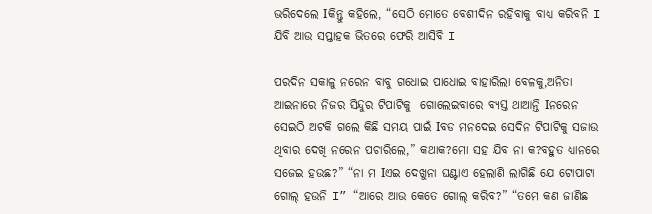ଭରିଦେଲେ Iକିନ୍ତୁ କହିଲେ, “ସେଠି ମୋତେ ବେଶୀଦିନ ରହିବାକୁ ବାଧ୍ୟ କରିବନି I ଯିବି ଆଉ ସପ୍ତାହକ ଭିତରେ ଫେରି ଆସିବି I

ପରଦିନ ସକାଳୁ ନରେନ ବାବୁ ଗଧୋଇ ପାଧୋଇ ବାହାରିଲା ବେଳକୁ,ଅନିତା ଆଇନାରେ ନିଜର ସିନ୍ଦୁର ଟିପାଟିକୁ  ଗୋଲେଇବାରେ ବ୍ୟସ୍ତ ଥାଆନ୍ତି Iନରେନ ସେଇଠି ଅଟକି ଗଲେ କିଛି ସମୟ ପାଇଁ Iବଡ ମନଦେଇ ସେଦିନ ଟିପାଟିକୁ ସଜାଉ ଥିବାର ଦେଖି ନରେନ ପଚାରିଲେ,” କଥାକ?ମୋ ସହ ଯିବ ନା କ?ବହୁତ ଧ୍ୟାନରେ ସଜେଇ ହଉଛ?” “ନା ମ Iଏଇ ଦେଖୁନା ଘଣ୍ଟାଏ ହେଲାଣି ଲାଗିଛି ଯେ ଟୋପାଟା ଗୋଲ୍‍ ହଉନି I” “ଆରେ ଆଉ କେତେ ଗୋଲ୍‍ କରିବ?” “ତମେ କଣ ଜାଣିଛ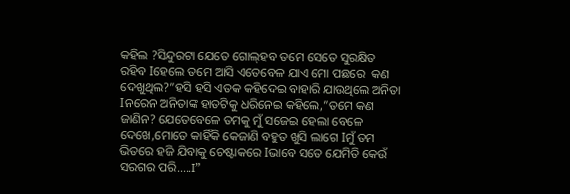କହିଲ ?ସିନ୍ଦୁରଟା ଯେତେ ଗୋଲ୍‍ହବ ତମେ ସେତେ ସୁରକ୍ଷିତ ରହିବ Iହେଲେ ତମେ ଆସି ଏତେବେଳ ଯାଏ ମୋ ପଛରେ  କଣ ଦେଖୁଥିଲ?”ହସି ହସି ଏତକ କହିଦେଇ ବାହାରି ଯାଉଥିଲେ ଅନିତା Iନରେନ ଅନିତାଙ୍କ ହାତଟିକୁ ଧରିନେଇ କହିଲେ,”ତମେ କଣ ଜାଣିନ? ଯେତେବେଳେ ତମକୁ ମୁଁ ସଜେଇ ହେଲା ବେଳେ ଦେଖେ,ମୋତେ କାହିଁକି କେଜାଣି ବହୁତ ଖୁସି ଲାଗେ Iମୁଁ ତମ ଭିତରେ ହଜି ଯିବାକୁ ଚେଷ୍ଟାକରେ Iଭାବେ ସତେ ଯେମିତି କେଉଁ ସରଗର ପରି.....I”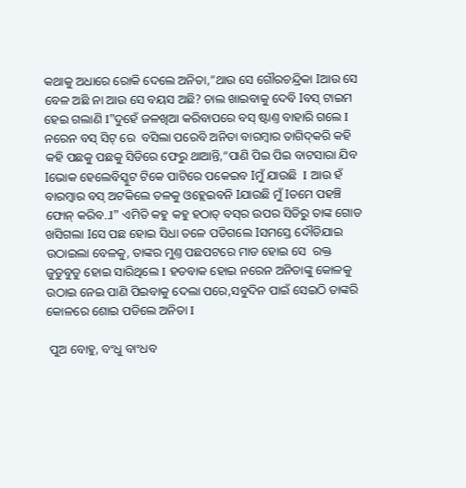କଥାକୁ ଅଧାରେ ରୋକି ଦେଲେ ଅନିତା,”ଥାଉ ସେ ଗୌରଚନ୍ଦ୍ରିକା Iଆଉ ସେ ବେଳ ଅଛି ନା ଆଉ ସେ ବୟସ ଅଛି? ଚାଲ ଖାଇବାକୁ ଦେବି Iବସ୍‍ ଟାଇମ ହେଇ ଗଲାଣି I”ଦୁହେଁ ଜଳଖିଆ କରିବାପରେ ବସ୍‍ ଷ୍ଟାଣ୍ତ ବାହାରି ଗଲେ I ନରେନ ବସ୍‍ ସିଟ୍‍ ରେ  ବସିଲା ପରେବି ଅନିତା ବାରମ୍ବାର ତାଗିଦ୍‍କରି କହି କହି ପଛକୁ ପଛକୁ ସିଡିରେ ଫେରୁ ଥାଆନ୍ତି,“ପାଣି ପିଇ ପିଇ ବାଟସାରା ଯିବ Iଭୋକ ହେଲେବିସ୍କୁଟ ଟିକେ ପାଟିରେ ପକେଇବ Iମୁଁ ଯାଉଛି  I ଆଉ ହଁ ବାରମ୍ବାର ବସ୍‍ ଅଟକିଲେ ତଳକୁ ଓହ୍ଲେଇବନି Iଯାଉଛି ମୁଁ Iତମେ ପହଞ୍ଚି ଫୋନ୍‍ କରିବ..I” ଏମିତି କହୁ କହୁ ହଠାତ୍‍ ବସ୍‍ର ଉପର ସିଡିରୁ ତାଙ୍କ ଗୋଡ ଖସିଗଲା Iସେ ପଛ ହୋଇ ସିଧା ତଳେ ପଡିଗଲେ Iସମସ୍ତେ ଦୌଡିଯାଇ ଉଠାଇଲା ବେଳକୁ, ତାଙ୍କର ମୁଣ୍ତ ପଛପଟରେ ମାଡ ହୋଇ ସେ  ରକ୍ତ ଜୁଡୁବୁଡୁ ହୋଇ ସାରିଥିଲେ I ହତବାକ ହୋଇ ନରେନ ଅନିତାଙ୍କୁ କୋଳକୁ ଉଠାଇ ନେଇ ପାଣି ପିଇବାକୁ ଦେଲା ପରେ,ସବୁଦିନ ପାଇଁ ସେଇଠି ତାଙ୍କରି କୋଳରେ ଶୋଇ ପଡିଲେ ଅନିତା I

 ପୁଅ ବୋହୁ, ବଂଧୁ ବାଂଧବ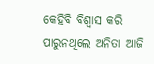କେହିବି ବିଶ୍ୱାସ କରି ପାରୁନଥିଲେ ଅନିତା ଆଜି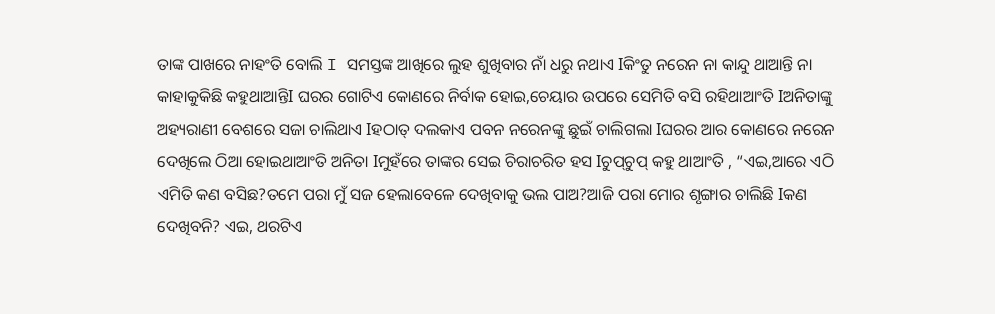ତାଙ୍କ ପାଖରେ ନାହଂତି ବୋଲି I ସମସ୍ତଙ୍କ ଆଖିରେ ଲୁହ ଶୁଖିବାର ନାଁ ଧରୁ ନଥାଏ Iକିଂତୁ ନରେନ ନା କାନ୍ଦୁ ଥାଆନ୍ତି ନା କାହାକୁକିଛି କହୁଥାଆନ୍ତିI ଘରର ଗୋଟିଏ କୋଣରେ ନିର୍ବାକ ହୋଇ,ଚେୟାର ଉପରେ ସେମିତି ବସି ରହିଥାଆଂତି Iଅନିତାଙ୍କୁ ଅହ୍ୟରାଣୀ ବେଶରେ ସଜା ଚାଲିଥାଏ Iହଠାତ୍‍ ଦଲକାଏ ପବନ ନରେନଙ୍କୁ ଛୁଇଁ ଚାଲିଗଲା Iଘରର ଆର କୋଣରେ ନରେନ ଦେଖିଲେ ଠିଆ ହୋଇଥାଆଂତି ଅନିତା Iମୁହଁରେ ତାଙ୍କର ସେଇ ଚିରାଚରିତ ହସ Iଚୁପ୍‍ଚୁପ୍‍ କହୁ ଥାଆଂତି , “ଏଇ,ଆରେ ଏଠି ଏମିତି କଣ ବସିଛ?ତମେ ପରା ମୁଁ ସଜ ହେଲାବେଳେ ଦେଖିବାକୁ ଭଲ ପାଅ?ଆଜି ପରା ମୋର ଶୃଙ୍ଗାର ଚାଲିଛି Iକଣ ଦେଖିବନି? ଏଇ, ଥରଟିଏ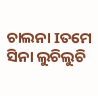ଚାଲନା Iତମେ ସିନା ଲୁଚିଲୁଚି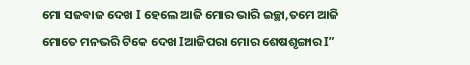ମୋ ସଜବାଜ ଦେଖ I ହେଲେ ଆଜି ମୋର ଭାରି ଇଚ୍ଛା,ତମେ ଆଜି ମୋତେ ମନଭରି ଟିକେ ଦେଖ Iଆଜିପରା ମୋର ଶେଷଶୃଙ୍ଗାର I”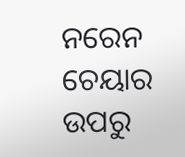ନରେନ ଚେୟାର ଉପରୁ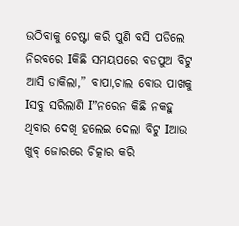ଉଠିବାକୁ ଚେଷ୍ଟା କରି ପୁଣି ବସି ପଡିଲେ ନିରବରେ Iକିଛି ସମୟପରେ ବଡପୁଅ ବିଟୁ ଆସି ଡାକିଲା,” ବାପା,ଚାଲ ବୋଉ ପାଖକୁ Iସବୁ ସରିଲାଣି I”ନରେନ କିଛି ନକହୁ ଥିବାର ଦେଖି ହଲେଇ ଦେଲା ବିଟୁ Iଆଉ ଖୁବ୍‍ ଜୋରରେ ଚିତ୍କାର କରି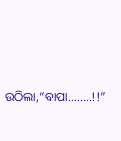ଉଠିଲା,“ବାପା........!!”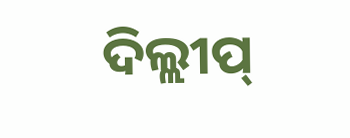ଦିଲ୍ଲୀପ୍‍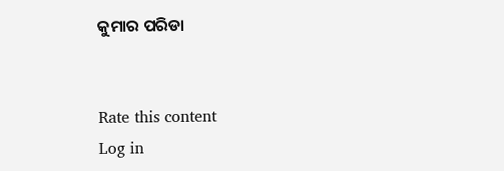କୁମାର ପରିଡା


Rate this content
Log in